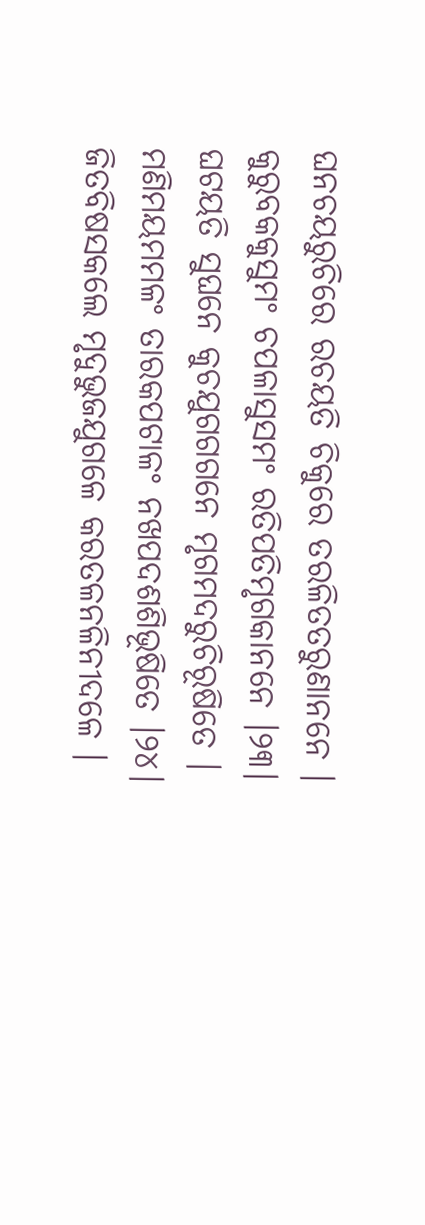ଘନଚୟରୁଚିରେ ରଚୟତି ଚିକୁରେ ତରଳିତତରୁଣାନନେ ।
କୁରୁବକକୁସୁମଂ ଚପଳାସୁସମଂ ରତିପତିମୃଗକାନନେ ।୨୩।
ଘଟୟତି ସୁଘନେ କୁଚଯୁଗଗଗନେ ମୃଗମଦରୁଚିରୂଷିତେ ।
ମଣିମୟମମଳଂ ତାରକପଟାଳଂ ନଖପଦଶଶିଭୂଷିତେ ।୨୪।
ଜିତବିଷସକଲେ ମୃଦୁଭୁଜଯୁଗଳେ କରତଳନଳିନୀଦଳେ ।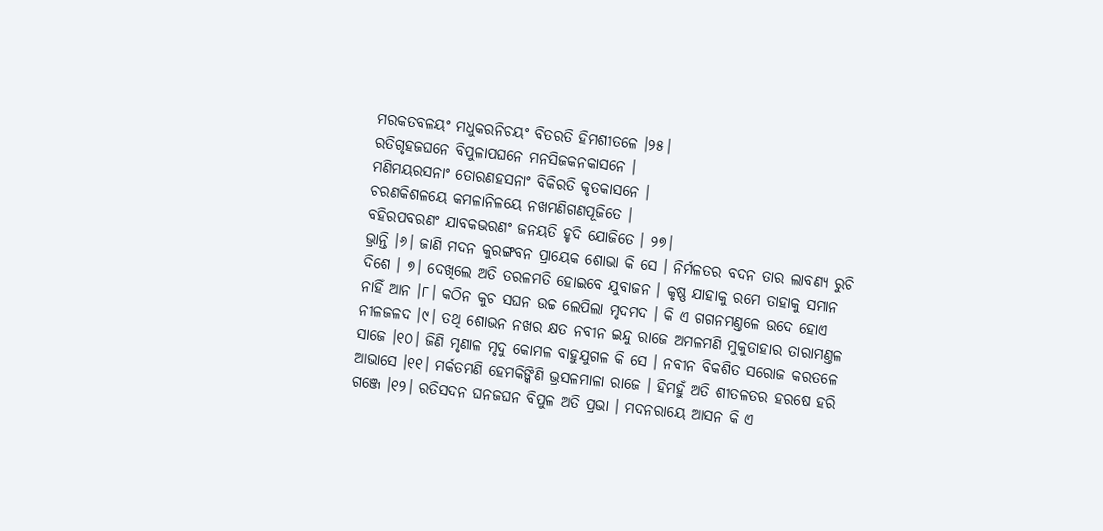ମରକତବଳୟଂ ମଧୁକରନିଚୟଂ ବିତରତି ହିମଶୀତଳେ ।୨୫।
ରତିଗୃହଜଘନେ ବିପୁଳାପଘନେ ମନସିଜକନକାସନେ ।
ମଣିମୟରସନାଂ ତୋରଣହସନାଂ ବିକିରତି କୃତକାସନେ ।
ଚରଣକିଶଳୟେ କମଳାନିଳୟେ ନଖମଣିଗଣପୂଜିତେ ।
ବହିରପବରଣଂ ଯାବକଭରଣଂ ଜନୟତି ହୃଦି ଯୋଜିତେ । ୨୭।
ଭ୍ରାନ୍ତି ।୬। ଜାଣି ମଦନ କୁରଙ୍ଗବନ ପ୍ରାୟେକ ଶୋଭା କି ସେ । ନିର୍ମଳତର ବଦନ ତାର ଲାବଣ୍ୟ ରୁଚି ଦିଶେ । ୭। ଦେଖିଲେ ଅତି ତରଳମତି ହୋଇବେ ଯୁବାଜନ । କୃଷ୍ଣ ଯାହାକୁ ରମେ ତାହାକୁ ସମାନ ନାହିଁ ଆନ ।୮। କଠିନ କୁଚ ସଘନ ଉଚ୍ଚ ଲେପିଲା ମୃଦମଦ । କି ଏ ଗଗନମଣ୍ତଳେ ଉଦେ ହୋଏ ନୀଳଜଳଦ ।୯। ତଥି ଶୋଭନ ନଖର କ୍ଷତ ନବୀନ ଇନ୍ଦୁ ରାଜେ ଅମଳମଣି ମୁକୁତାହାର ତାରାମଣ୍ତଳ ସାଜେ ।୧୦। ଜିଣି ମୃଣାଳ ମୃଦୁ କୋମଳ ବାହୁଯୁଗଳ କି ସେ । ନବୀନ ବିକଶିତ ସରୋଜ କରତଳେ ଆଭାସେ ।୧୧। ମର୍କତମଣି ହେମକିଙ୍କିଣି ଭ୍ରସଳମାଳା ରାଜେ । ହିମହୁଁ ଅତି ଶୀତଳତର ହରଷେ ହରି ଗଞ୍ଜେ ।୧୨। ରତିସଦନ ଘନଜଘନ ବିପୁଳ ଅତି ପ୍ରଭା । ମଦନରାୟେ ଆସନ କି ଏ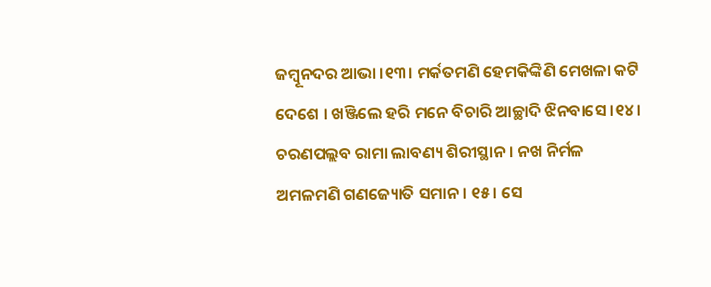ଜମ୍ବୂନଦର ଆଭା ।୧୩। ମର୍କତମଣି ହେମକିଙ୍କିଣି ମେଖଳା କଟି ଦେଶେ । ଖଞ୍ଜିଲେ ହରି ମନେ ବିଚାରି ଆଚ୍ଛାଦି ଝିନବାସେ ।୧୪। ଚରଣପଲ୍ଲବ ରାମା ଲାବଣ୍ୟ ଶିରୀସ୍ଥାନ । ନଖ ନିର୍ମଳ ଅମଳମଣି ଗଣଜ୍ୟୋତି ସମାନ । ୧୫। ସେ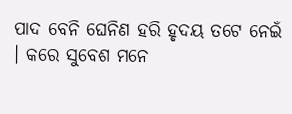ପାଦ ବେନି ଘେନିଣ ହରି ହୃଦୟ ତଟେ ନେଇଁ । କରେ ସୁବେଶ ମନେ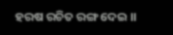ହରଷ ରଚିତ ରଙ୍ଗ ଦେଇ ।।